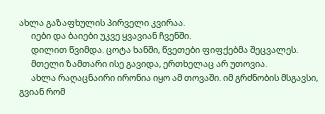ახლა გაზაფხულის პირველი კვირაა.
      იები და ბაიები უკვე ყვავიან ჩვენში.
      დილით წვიმდა. ცოტა ხანში, წვეთები ფიფქებმა შეცვალეს.
      მთელი ზამთარი ისე გავიდა, ერთხელაც არ უთოვია.
      ახლა რაღაცნაირი ირონია იყო ამ თოვაში. იმ გრძნობის მსგავსი, გვიან რომ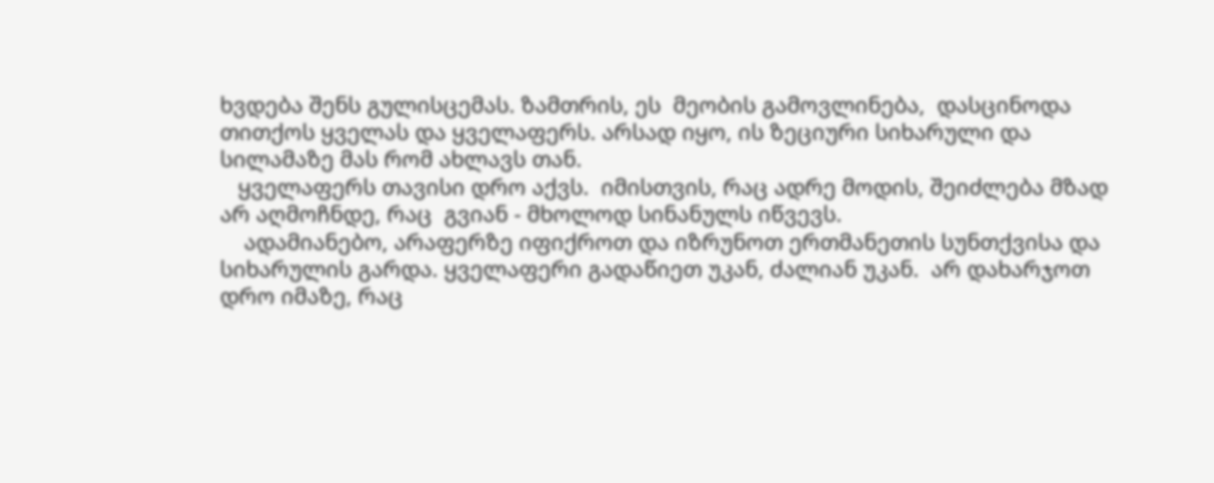ხვდება შენს გულისცემას. ზამთრის, ეს  მეობის გამოვლინება,  დასცინოდა თითქოს ყველას და ყველაფერს. არსად იყო, ის ზეციური სიხარული და სილამაზე მას რომ ახლავს თან.
   ყველაფერს თავისი დრო აქვს.  იმისთვის, რაც ადრე მოდის, შეიძლება მზად არ აღმოჩნდე, რაც  გვიან - მხოლოდ სინანულს იწვევს.
    ადამიანებო, არაფერზე იფიქროთ და იზრუნოთ ერთმანეთის სუნთქვისა და სიხარულის გარდა. ყველაფერი გადაწიეთ უკან, ძალიან უკან.  არ დახარჯოთ დრო იმაზე, რაც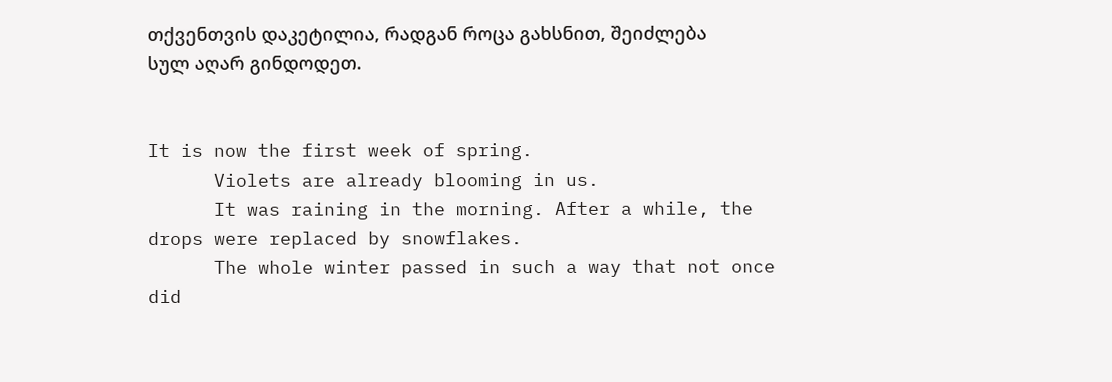თქვენთვის დაკეტილია, რადგან როცა გახსნით, შეიძლება სულ აღარ გინდოდეთ.


It is now the first week of spring.
      Violets are already blooming in us.
      It was raining in the morning. After a while, the drops were replaced by snowflakes.
      The whole winter passed in such a way that not once did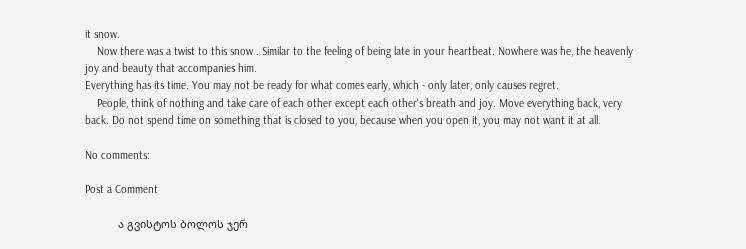it snow.
    Now there was a twist to this snow . Similar to the feeling of being late in your heartbeat. Nowhere was he, the heavenly joy and beauty that accompanies him.
Everything has its time. You may not be ready for what comes early, which - only later, only causes regret.
    People, think of nothing and take care of each other except each other's breath and joy. Move everything back, very back. Do not spend time on something that is closed to you, because when you open it, you may not want it at all.

No comments:

Post a Comment

           ა გვისტოს ბოლოს ჯერ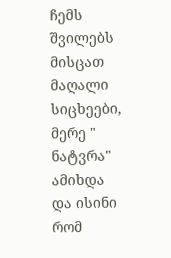ჩემს შვილებს მისცათ მაღალი სიცხეები, მერე " ნატვრა" ამიხდა და ისინი რომ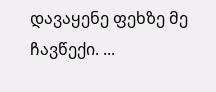დავაყენე ფეხზე მე ჩავწექი. ...